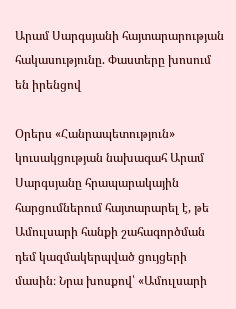Արամ Սարգսյանի հայտարարության հակասությունը. Փաստերը խոսում են իրենցով

Օրերս «Հանրապետություն» կուսակցության նախագահ Արամ Սարգսյանը հրապարակային հարցումներում հայտարարել է, թե Ամուլսարի հանքի շահագործման դեմ կազմակերպված ցույցերի մասին։ Նրա խոսքով՝ «Ամուլսարի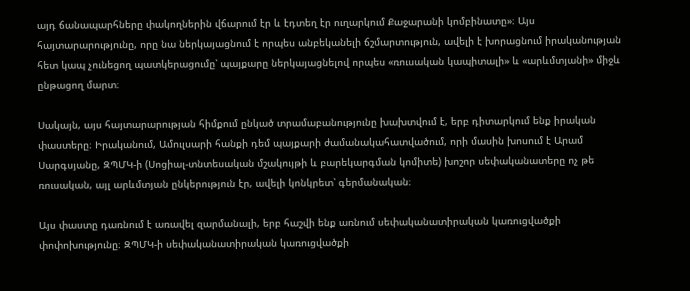այդ ճանապարհները փակողներին վճարում էր և էդտեղ էր ուղարկում Քաջարանի կոմբինատը»։ Այս հայտարարությունը, որը նա ներկայացնում է որպես անբեկանելի ճշմարտություն, ավելի է խորացնում իրականության հետ կապ չունեցող պատկերացումը՝ պայքարը ներկայացնելով որպես «ռուսական կապիտալի» և «արևմտյանի» միջև ընթացող մարտ։

Սակայն, այս հայտարարության հիմքում ընկած տրամաբանությունը խախտվում է, երբ դիտարկում ենք իրական փաստերը։ Իրականում, Ամուլսարի հանքի դեմ պայքարի ժամանակահատվածում, որի մասին խոսում է Արամ Սարգսյանը, ԶՊՄԿ-ի (Սոցիալ-տնտեսական մշակույթի և բարեկարգման կոմիտե) խոշոր սեփականատերը ոչ թե ռուսական, այլ արևմտյան ընկերություն էր, ավելի կոնկրետ՝ գերմանական։

Այս փաստը դառնում է առավել զարմանալի, երբ հաշվի ենք առնում սեփականատիրական կառուցվածքի փոփոխությունը։ ԶՊՄԿ-ի սեփականատիրական կառուցվածքի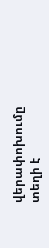վերափոխումը տեղի է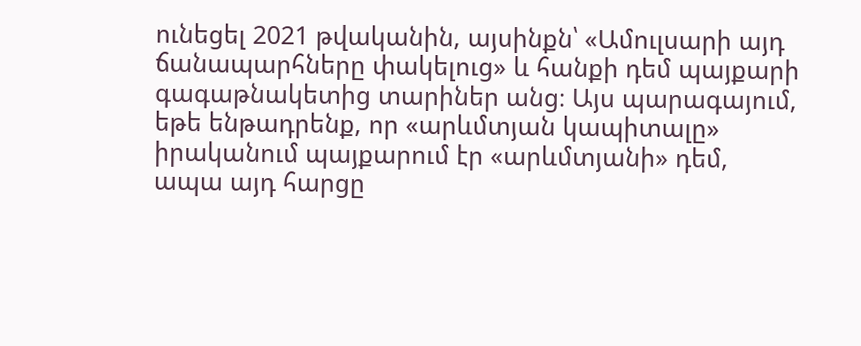ունեցել 2021 թվականին, այսինքն՝ «Ամուլսարի այդ ճանապարհները փակելուց» և հանքի դեմ պայքարի գագաթնակետից տարիներ անց։ Այս պարագայում, եթե ենթադրենք, որ «արևմտյան կապիտալը» իրականում պայքարում էր «արևմտյանի» դեմ, ապա այդ հարցը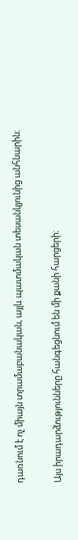դառնում է ոչ միայն տրամաբանական, այլև պատմական տեսանկյունից անհնարին։

Այս իրադարձությունները հանգեցնում են մի քանի հարցերի։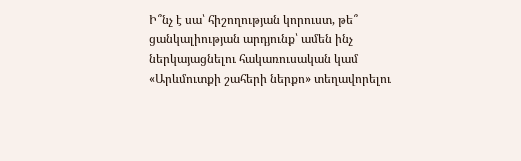Ի՞նչ է սա՝ հիշողության կորուստ, թե՞ ցանկալիության արդյունք՝ ամեն ինչ ներկայացնելու հակառուսական կամ «Արևմուտքի շահերի ներքո» տեղավորելու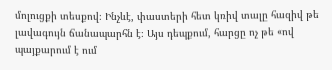մոլուցքի տեսքով։ Ինչևէ, փաստերի հետ կռիվ տալը հազիվ թե լավագույն ճանապարհն է։ Այս դեպքում, հարցը ոչ թե «ով պայքարում է ում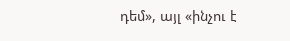դեմ», այլ «ինչու է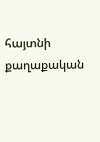հայտնի քաղաքական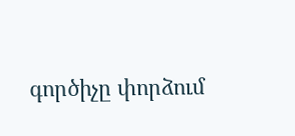գործիչը փորձում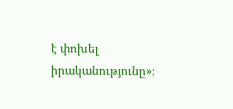է փոխել իրականությունը»։